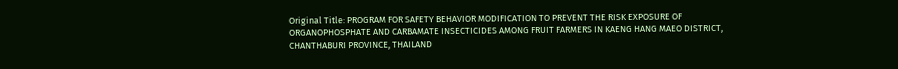Original Title: PROGRAM FOR SAFETY BEHAVIOR MODIFICATION TO PREVENT THE RISK EXPOSURE OF ORGANOPHOSPHATE AND CARBAMATE INSECTICIDES AMONG FRUIT FARMERS IN KAENG HANG MAEO DISTRICT, CHANTHABURI PROVINCE, THAILAND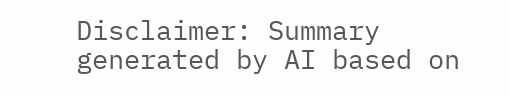Disclaimer: Summary generated by AI based on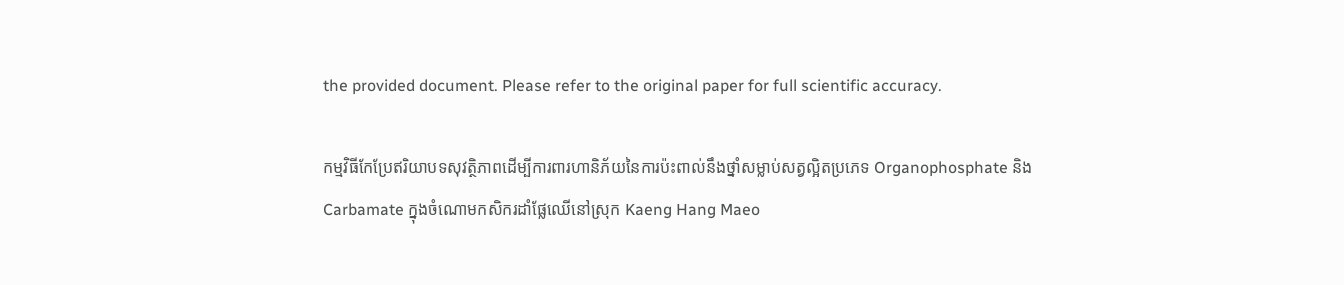the provided document. Please refer to the original paper for full scientific accuracy.

កម្មវិធីកែប្រែឥរិយាបទសុវត្ថិភាពដើម្បីការពារហានិភ័យនៃការប៉ះពាល់នឹងថ្នាំសម្លាប់សត្វល្អិតប្រភេទ Organophosphate និង Carbamate ក្នុងចំណោមកសិករដាំផ្លែឈើនៅស្រុក Kaeng Hang Maeo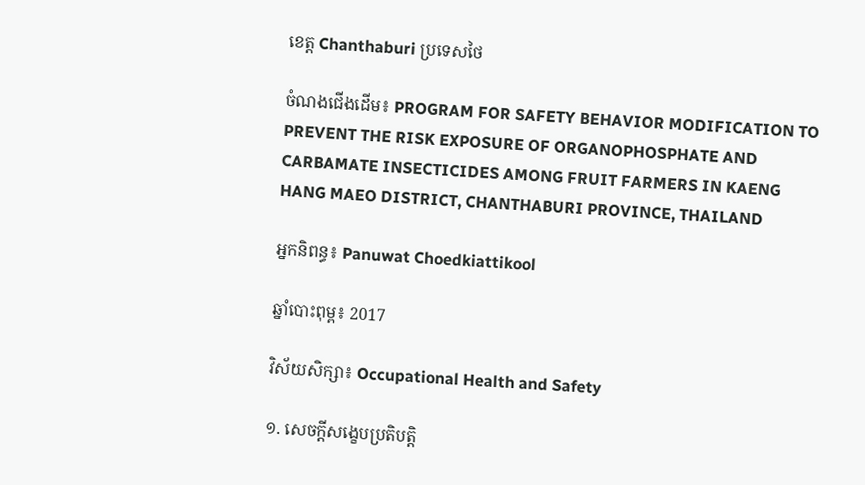ខេត្ត Chanthaburi ប្រទេសថៃ

ចំណងជើងដើម៖ PROGRAM FOR SAFETY BEHAVIOR MODIFICATION TO PREVENT THE RISK EXPOSURE OF ORGANOPHOSPHATE AND CARBAMATE INSECTICIDES AMONG FRUIT FARMERS IN KAENG HANG MAEO DISTRICT, CHANTHABURI PROVINCE, THAILAND

អ្នកនិពន្ធ៖ Panuwat Choedkiattikool

ឆ្នាំបោះពុម្ព៖ 2017

វិស័យសិក្សា៖ Occupational Health and Safety

១. សេចក្តីសង្ខេបប្រតិបត្តិ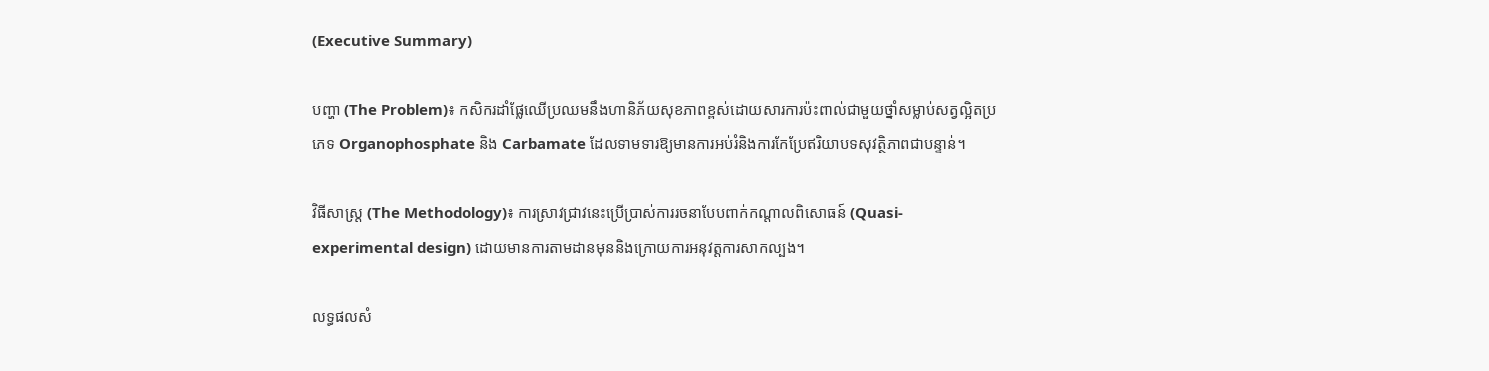(Executive Summary)

បញ្ហា (The Problem)៖ កសិករដាំផ្លែឈើប្រឈមនឹងហានិភ័យសុខភាពខ្ពស់ដោយសារការប៉ះពាល់ជាមួយថ្នាំសម្លាប់សត្វល្អិតប្រភេទ Organophosphate និង Carbamate ដែលទាមទារឱ្យមានការអប់រំនិងការកែប្រែឥរិយាបទសុវត្ថិភាពជាបន្ទាន់។

វិធីសាស្ត្រ (The Methodology)៖ ការស្រាវជ្រាវនេះប្រើប្រាស់ការរចនាបែបពាក់កណ្តាលពិសោធន៍ (Quasi-experimental design) ដោយមានការតាមដានមុននិងក្រោយការអនុវត្តការសាកល្បង។

លទ្ធផលសំ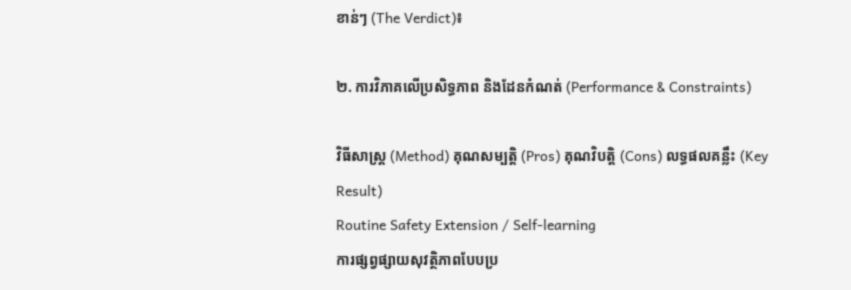ខាន់ៗ (The Verdict)៖

២. ការវិភាគលើប្រសិទ្ធភាព និងដែនកំណត់ (Performance & Constraints)

វិធីសាស្ត្រ (Method) គុណសម្បត្តិ (Pros) គុណវិបត្តិ (Cons) លទ្ធផលគន្លឹះ (Key Result)
Routine Safety Extension / Self-learning
ការផ្សព្វផ្សាយសុវត្ថិភាពបែបប្រ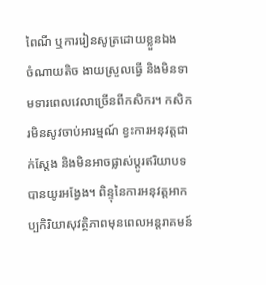ពៃណី ឬការរៀនសូត្រដោយខ្លួនឯង
ចំណាយតិច ងាយស្រួលធ្វើ និងមិនទាមទារពេលវេលាច្រើនពីកសិករ។ កសិករមិនសូវចាប់អារម្មណ៍ ខ្វះការអនុវត្តជាក់ស្តែង និងមិនអាចផ្លាស់ប្តូរឥរិយាបទបានយូរអង្វែង។ ពិន្ទុនៃការអនុវត្តអាកប្បកិរិយាសុវត្ថិភាពមុនពេលអន្តរាគមន៍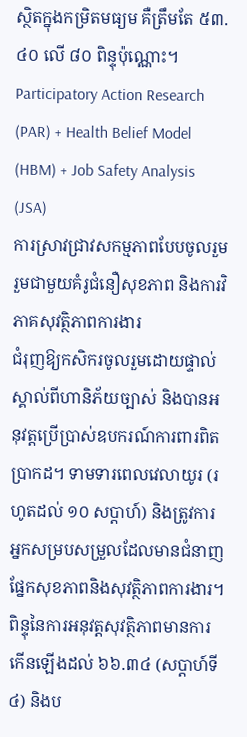ស្ថិតក្នុងកម្រិតមធ្យម គឺត្រឹមតែ ៥៣.៤០ លើ ៨០ ពិន្ទុប៉ុណ្ណោះ។
Participatory Action Research (PAR) + Health Belief Model (HBM) + Job Safety Analysis (JSA)
ការស្រាវជ្រាវសកម្មភាពបែបចូលរួម រួមជាមួយគំរូជំនឿសុខភាព និងការវិភាគសុវត្ថិភាពការងារ
ជំរុញឱ្យកសិករចូលរួមដោយផ្ទាល់ ស្គាល់ពីហានិភ័យច្បាស់ និងបានអនុវត្តប្រើប្រាស់ឧបករណ៍ការពារពិតប្រាកដ។ ទាមទារពេលវេលាយូរ (រហូតដល់ ១០ សប្តាហ៍) និងត្រូវការអ្នកសម្របសម្រួលដែលមានជំនាញផ្នែកសុខភាពនិងសុវត្ថិភាពការងារ។ ពិន្ទុនៃការអនុវត្តសុវត្ថិភាពមានការកើនឡើងដល់ ៦៦.៣៤ (សប្តាហ៍ទី៤) និងប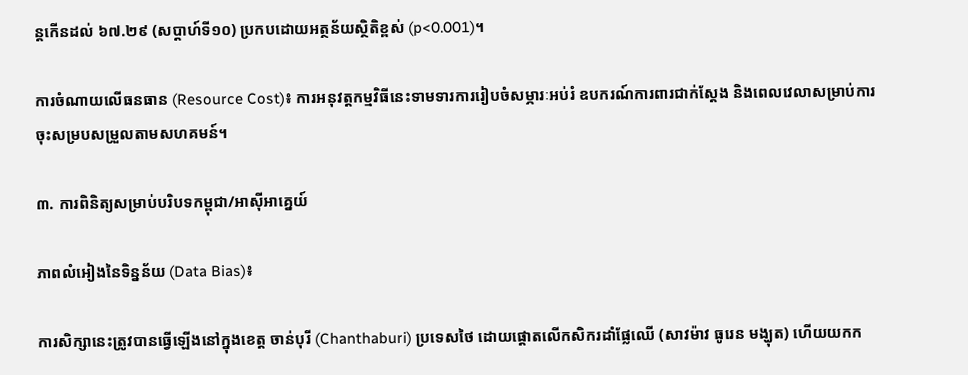ន្តកើនដល់ ៦៧.២៩ (សប្តាហ៍ទី១០) ប្រកបដោយអត្ថន័យស្ថិតិខ្ពស់ (p<0.001)។

ការចំណាយលើធនធាន (Resource Cost)៖ ការអនុវត្តកម្មវិធីនេះទាមទារការរៀបចំសម្ភារៈអប់រំ ឧបករណ៍ការពារជាក់ស្តែង និងពេលវេលាសម្រាប់ការចុះសម្របសម្រួលតាមសហគមន៍។

៣. ការពិនិត្យសម្រាប់បរិបទកម្ពុជា/អាស៊ីអាគ្នេយ៍

ភាពលំអៀងនៃទិន្នន័យ (Data Bias)៖

ការសិក្សានេះត្រូវបានធ្វើឡើងនៅក្នុងខេត្ត ចាន់បុរី (Chanthaburi) ប្រទេសថៃ ដោយផ្តោតលើកសិករដាំផ្លែឈើ (សាវម៉ាវ ធូរេន មង្ឃុត) ហើយយកក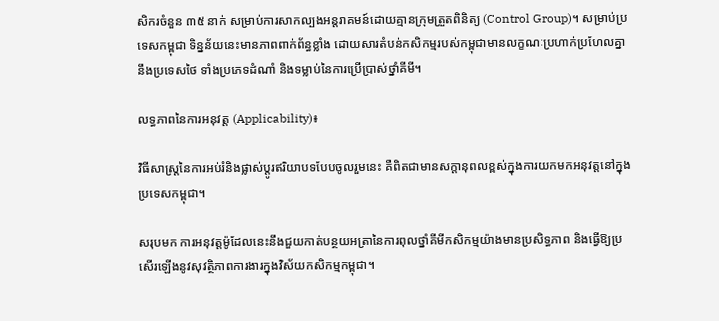សិករចំនួន ៣៥ នាក់ សម្រាប់ការសាកល្បងអន្តរាគមន៍ដោយគ្មានក្រុមត្រួតពិនិត្យ (Control Group)។ សម្រាប់ប្រទេសកម្ពុជា ទិន្នន័យនេះមានភាពពាក់ព័ន្ធខ្លាំង ដោយសារតំបន់កសិកម្មរបស់កម្ពុជាមានលក្ខណៈប្រហាក់ប្រហែលគ្នានឹងប្រទេសថៃ ទាំងប្រភេទដំណាំ និងទម្លាប់នៃការប្រើប្រាស់ថ្នាំគីមី។

លទ្ធភាពនៃការអនុវត្ត (Applicability)៖

វិធីសាស្ត្រនៃការអប់រំនិងផ្លាស់ប្តូរឥរិយាបទបែបចូលរួមនេះ គឺពិតជាមានសក្តានុពលខ្ពស់ក្នុងការយកមកអនុវត្តនៅក្នុងប្រទេសកម្ពុជា។

សរុបមក ការអនុវត្តម៉ូដែលនេះនឹងជួយកាត់បន្ថយអត្រានៃការពុលថ្នាំគីមីកសិកម្មយ៉ាងមានប្រសិទ្ធភាព និងធ្វើឱ្យប្រសើរឡើងនូវសុវត្ថិភាពការងារក្នុងវិស័យកសិកម្មកម្ពុជា។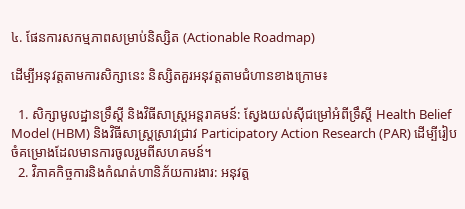៤. ផែនការសកម្មភាពសម្រាប់និស្សិត (Actionable Roadmap)

ដើម្បីអនុវត្តតាមការសិក្សានេះ និស្សិតគួរអនុវត្តតាមជំហានខាងក្រោម៖

  1. សិក្សាមូលដ្ឋានទ្រឹស្តី និងវិធីសាស្ត្រអន្តរាគមន៍: ស្វែងយល់ស៊ីជម្រៅអំពីទ្រឹស្តី Health Belief Model (HBM) និងវិធីសាស្ត្រស្រាវជ្រាវ Participatory Action Research (PAR) ដើម្បីរៀបចំគម្រោងដែលមានការចូលរួមពីសហគមន៍។
  2. វិភាគកិច្ចការនិងកំណត់ហានិភ័យការងារ: អនុវត្ត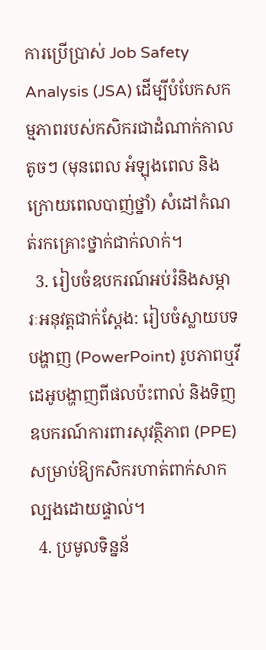ការប្រើប្រាស់ Job Safety Analysis (JSA) ដើម្បីបំបែកសកម្មភាពរបស់កសិករជាដំណាក់កាលតូចៗ (មុនពេល អំឡុងពេល និងក្រោយពេលបាញ់ថ្នាំ) សំដៅកំណត់រកគ្រោះថ្នាក់ជាក់លាក់។
  3. រៀបចំឧបករណ៍អប់រំនិងសម្ភារៈអនុវត្តជាក់ស្តែង: រៀបចំស្លាយបទបង្ហាញ (PowerPoint) រូបភាពឬវីដេអូបង្ហាញពីផលប៉ះពាល់ និងទិញឧបករណ៍ការពារសុវត្ថិភាព (PPE) សម្រាប់ឱ្យកសិករហាត់ពាក់សាកល្បងដោយផ្ទាល់។
  4. ប្រមូលទិន្នន័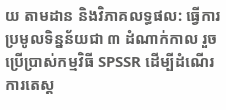យ តាមដាន និងវិភាគលទ្ធផល: ធ្វើការប្រមូលទិន្នន័យជា ៣ ដំណាក់កាល រួចប្រើប្រាស់កម្មវិធី SPSSR ដើម្បីដំណើរការតេស្ត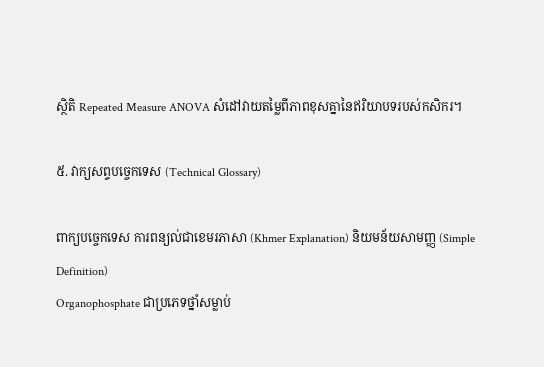ស្ថិតិ Repeated Measure ANOVA សំដៅវាយតម្លៃពីភាពខុសគ្នានៃឥរិយាបទរបស់កសិករ។

៥. វាក្យសព្ទបច្ចេកទេស (Technical Glossary)

ពាក្យបច្ចេកទេស ការពន្យល់ជាខេមរភាសា (Khmer Explanation) និយមន័យសាមញ្ញ (Simple Definition)
Organophosphate ជាប្រភេទថ្នាំសម្លាប់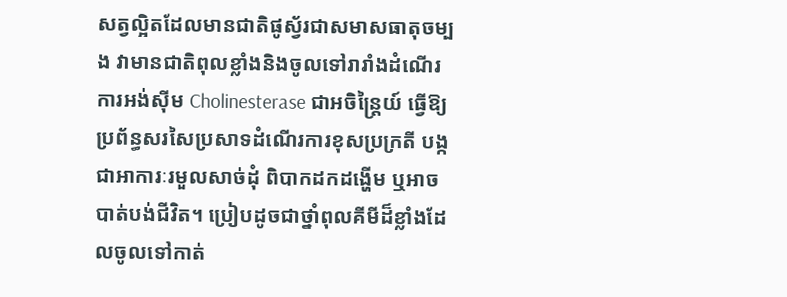សត្វល្អិតដែលមានជាតិផូស្វ័រជាសមាសធាតុចម្បង វាមានជាតិពុលខ្លាំងនិងចូលទៅរារាំងដំណើរការអង់ស៊ីម Cholinesterase ជាអចិន្ត្រៃយ៍ ធ្វើឱ្យប្រព័ន្ធសរសៃប្រសាទដំណើរការខុសប្រក្រតី បង្កជាអាការៈរមួលសាច់ដុំ ពិបាកដកដង្ហើម ឬអាចបាត់បង់ជីវិត។ ប្រៀបដូចជាថ្នាំពុលគីមីដ៏ខ្លាំងដែលចូលទៅកាត់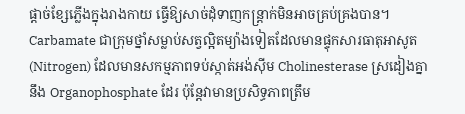ផ្តាច់ខ្សែភ្លើងក្នុងរាងកាយ ធ្វើឱ្យសាច់ដុំទាញកន្ត្រាក់មិនអាចគ្រប់គ្រងបាន។
Carbamate ជាក្រុមថ្នាំសម្លាប់សត្វល្អិតម្យ៉ាងទៀតដែលមានផ្ទុកសារធាតុអាសូត (Nitrogen) ដែលមានសកម្មភាពទប់ស្កាត់អង់ស៊ីម Cholinesterase ស្រដៀងគ្នានឹង Organophosphate ដែរ ប៉ុន្តែវាមានប្រសិទ្ធភាពត្រឹម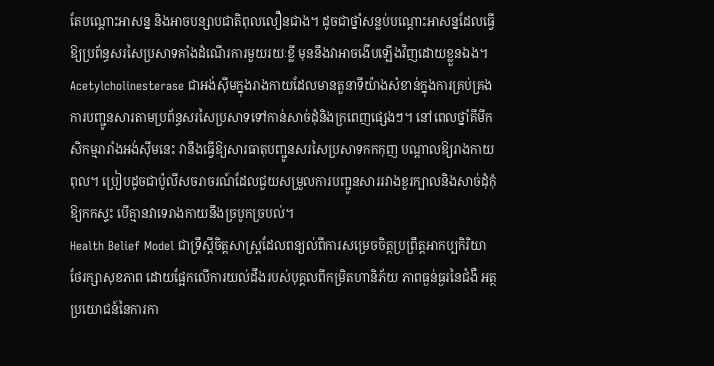តែបណ្តោះអាសន្ន និងអាចបន្សាបជាតិពុលលឿនជាង។ ដូចជាថ្នាំសន្លប់បណ្តោះអាសន្នដែលធ្វើឱ្យប្រព័ន្ធសរសៃប្រសាទគាំងដំណើរការមួយរយៈខ្លី មុននឹងវាអាចងើបឡើងវិញដោយខ្លួនឯង។
Acetylcholinesterase ជាអង់ស៊ីមក្នុងរាងកាយដែលមានតួនាទីយ៉ាងសំខាន់ក្នុងការគ្រប់គ្រងការបញ្ជូនសារតាមប្រព័ន្ធសរសៃប្រសាទទៅកាន់សាច់ដុំនិងក្រពេញផ្សេងៗ។ នៅពេលថ្នាំគីមីកសិកម្មរារាំងអង់ស៊ីមនេះ វានឹងធ្វើឱ្យសារធាតុបញ្ជូនសរសៃប្រសាទកកកុញ បណ្តាលឱ្យរាងកាយពុល។ ប្រៀបដូចជាប៉ូលីសចរាចរណ៍ដែលជួយសម្រួលការបញ្ជូនសាររវាងខួរក្បាលនិងសាច់ដុំកុំឱ្យកកស្ទះ បើគ្មានវាទេរាងកាយនឹងច្របូកច្របល់។
Health Belief Model ជាទ្រឹស្តីចិត្តសាស្ត្រដែលពន្យល់ពីការសម្រេចចិត្តប្រព្រឹត្តអាកប្បកិរិយាថែរក្សាសុខភាព ដោយផ្អែកលើការយល់ដឹងរបស់បុគ្គលពីកម្រិតហានិភ័យ ភាពធ្ងន់ធ្ងរនៃជំងឺ អត្ថប្រយោជន៍នៃការកា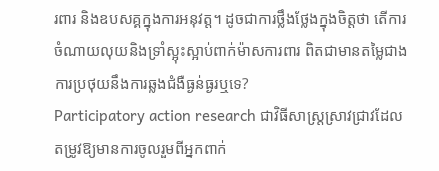រពារ និងឧបសគ្គក្នុងការអនុវត្ត។ ដូចជាការថ្លឹងថ្លែងក្នុងចិត្តថា តើការចំណាយលុយនិងទ្រាំស្អុះស្អាប់ពាក់ម៉ាសការពារ ពិតជាមានតម្លៃជាងការប្រថុយនឹងការឆ្លងជំងឺធ្ងន់ធ្ងរឬទេ?
Participatory action research ជាវិធីសាស្ត្រស្រាវជ្រាវដែលតម្រូវឱ្យមានការចូលរួមពីអ្នកពាក់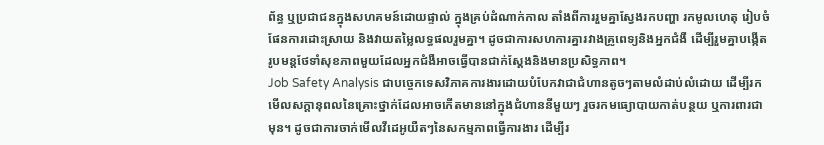ព័ន្ធ ឬប្រជាជនក្នុងសហគមន៍ដោយផ្ទាល់ ក្នុងគ្រប់ដំណាក់កាល តាំងពីការរួមគ្នាស្វែងរកបញ្ហា រកមូលហេតុ រៀបចំផែនការដោះស្រាយ និងវាយតម្លៃលទ្ធផលរួមគ្នា។ ដូចជាការសហការគ្នារវាងគ្រូពេទ្យនិងអ្នកជំងឺ ដើម្បីរួមគ្នាបង្កើតរូបមន្តថែទាំសុខភាពមួយដែលអ្នកជំងឺអាចធ្វើបានជាក់ស្តែងនិងមានប្រសិទ្ធភាព។
Job Safety Analysis ជាបច្ចេកទេសវិភាគការងារដោយបំបែកវាជាជំហានតូចៗតាមលំដាប់លំដោយ ដើម្បីរកមើលសក្តានុពលនៃគ្រោះថ្នាក់ដែលអាចកើតមាននៅក្នុងជំហាននីមួយៗ រួចរកមធ្យោបាយកាត់បន្ថយ ឬការពារជាមុន។ ដូចជាការចាក់មើលវីដេអូយឺតៗនៃសកម្មភាពធ្វើការងារ ដើម្បីរ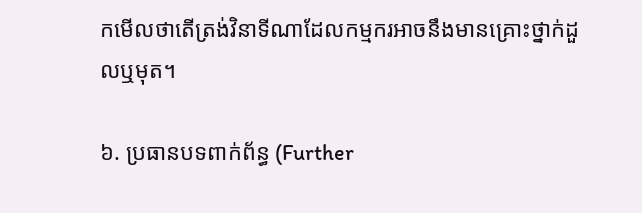កមើលថាតើត្រង់វិនាទីណាដែលកម្មករអាចនឹងមានគ្រោះថ្នាក់ដួលឬមុត។

៦. ប្រធានបទពាក់ព័ន្ធ (Further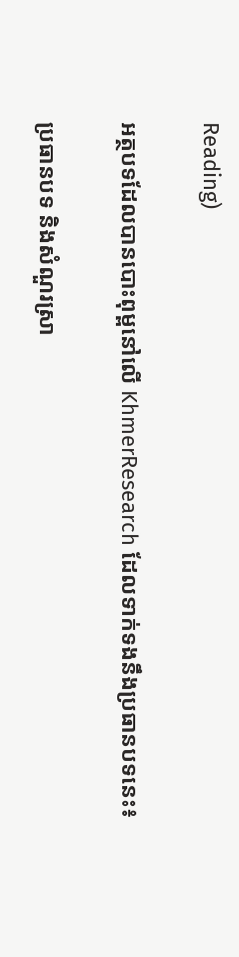Reading)

អត្ថបទដែលបានបោះពុម្ពនៅលើ KhmerResearch ដែលទាក់ទងនឹងប្រធានបទនេះ៖

ប្រធានបទ និងសំណួរស្រា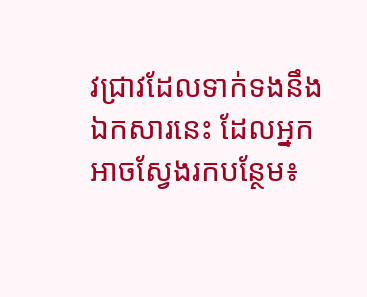វជ្រាវដែលទាក់ទងនឹងឯកសារនេះ ដែលអ្នកអាចស្វែងរកបន្ថែម៖